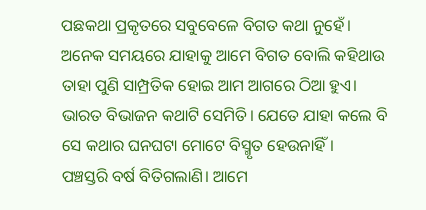ପଛକଥା ପ୍ରକୃତରେ ସବୁବେଳେ ବିଗତ କଥା ନୁହେଁ। ଅନେକ ସମୟରେ ଯାହାକୁ ଆମେ ବିଗତ ବୋଲି କହିଥାଉ ତାହା ପୁଣି ସାମ୍ପ୍ରତିକ ହୋଇ ଆମ ଆଗରେ ଠିଆ ‌ହୁଏ। ଭାରତ ବିଭାଜନ କଥାଟି ସେମିତି। ଯେତେ ଯାହା କଲେ ବି ସେ କଥାର ଘନଘଟା ମୋଟେ ବିସ୍ମୃତ ହେଉନାହିଁ।
ପଞ୍ଚସ୍ତରି ବର୍ଷ ବିତିଗଲାଣି। ଆମେ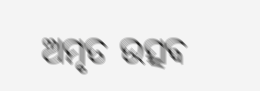ଅମୃତ ଉତ୍ସବ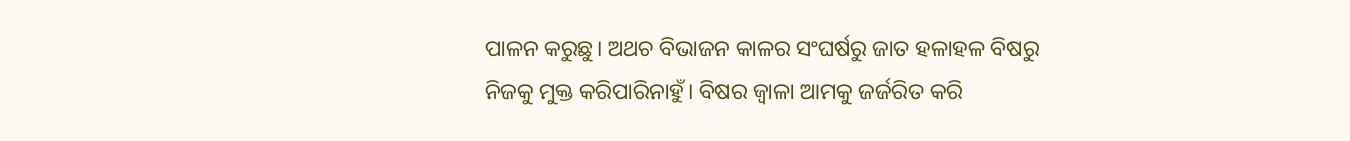ପାଳନ କରୁଛୁ। ଅଥଚ ବିଭାଜନ କାଳର ସଂଘର୍ଷରୁ ଜାତ ହଳାହଳ ବିଷରୁ ନିଜକୁ ମୁକ୍ତ କରିପାରିନାହୁଁ। ବିଷର ଜ୍ବାଳା ଆମକୁ ଜର୍ଜରିତ କରି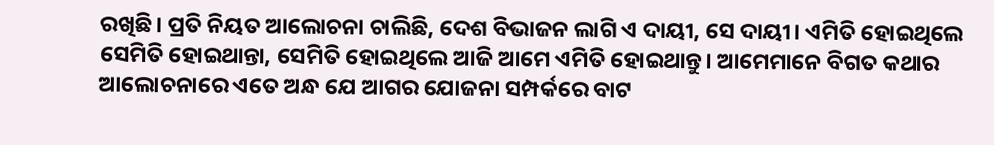ରଖିଛି। ପ୍ରତି ନିୟତ ଆଲୋଚନା ଚାଲିଛି, ଦେଶ ବିଭାଜନ ଲାଗି ଏ ଦାୟୀ, ସେ ଦାୟୀ। ଏମିତି ହୋଇଥିଲେ ସେମିତି ହୋଇଥାନ୍ତା, ସେମିତି ହୋଇଥିଲେ ଆଜି ଆମେ ଏମିତି ହୋଇଥାନ୍ତୁ। ଆମେମାନେ ବିଗତ କଥାର ଆଲୋଚନାରେ ଏତେ ଅନ୍ଧ ଯେ ଆଗର ଯୋଜନା ସମ୍ପର୍କରେ ବାଟ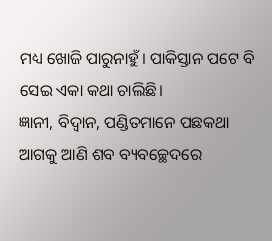ମଧ୍ୟ ଖୋଜି ପାରୁନାହୁଁ। ପାକିସ୍ତାନ ପଟେ ବି ସେଇ ଏକା କଥା ଚାଲିଛି।
ଜ୍ଞାନୀ, ବିଦ୍ବାନ, ପଣ୍ଡିତମାନେ ପଛକଥା ଆଗକୁ ଆଣି ଶବ ବ୍ୟବଚ୍ଛେଦରେ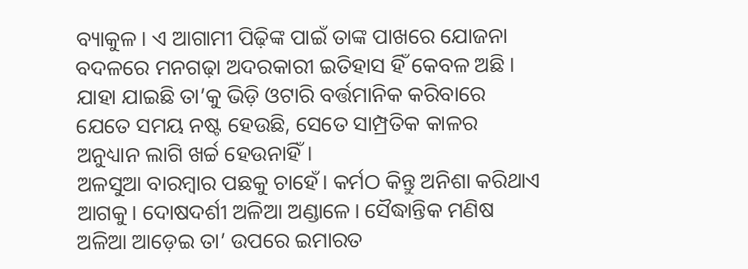ବ୍ୟାକୁଳ। ଏ ଆଗାମୀ ପିଢ଼ିଙ୍କ ପାଇଁ ତାଙ୍କ ପାଖରେ ଯୋଜନା ବଦଳରେ ମନଗଢ଼ା ଅଦରକାରୀ ଇତିହାସ ହିଁ କେବଳ ଅଛି। ଯାହା ଯାଇଛି ତା’କୁ ଭିଡ଼ି ଓଟାରି ବର୍ତ୍ତମାନିକ କରିବାରେ ଯେତେ ସମୟ ନଷ୍ଟ ହେଉଛି, ସେତେ‌ ସାମ୍ପ୍ରତିକ କାଳର ଅନୁଧ୍ୟାନ ଲାଗି ଖର୍ଚ୍ଚ ହେଉନାହିଁ।
ଅଳସୁଆ ବାରମ୍ବାର ପଛକୁ ଚାହେଁ। କର୍ମଠ କିନ୍ତୁ ଅନିଶା କରିଥାଏ ଆଗକୁ। ଦୋଷଦର୍ଶୀ ଅଳିଆ ଅଣ୍ଡାଳେ। ସୈଦ୍ଧାନ୍ତିକ ମଣିଷ ଅଳିଆ ଆଡ଼େଇ ତା’ ଉପରେ ଇମାରତ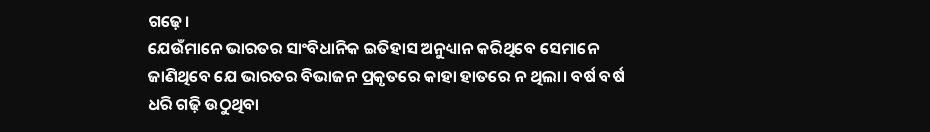ଗଢ଼େ।
ଯେଉଁମାନେ ଭାରତର ସାଂବିଧାନିକ ଇତିହାସ ଅନୁଧ୍ୟାନ କରିଥିବେ ସେମାନେ ଜାଣିଥିବେ ଯେ ଭାରତର ବିଭାଜନ ପ୍ରକୃତରେ କାହା ହାତରେ ନ ଥିଲା। ବର୍ଷ ବର୍ଷ ଧରି ଗଢ଼ି ଉଠୁଥିବା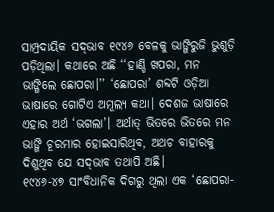ସାମ୍ପ୍ରଦାୟିକ ସଦ୍‌ଭାବ ୧୯୪୬ ବେଳକୁ ଭାଙ୍ଗିରୁଜି ଭୁଶୁଡ଼ି ପଡ଼ିଥିଲା। କଥାରେ ଅଛି ‘‘ହାଣ୍ଡି ଖପରା, ମନ ଭାଙ୍ଗିଲେ ଛୋପରା।’’ ‘ଛୋପରା’ ଶବ୍ଦଟି ଓଡ଼ିଆ ଭାଷାରେ ଗୋଟିଏ ଅମୂଲ୍ୟ କଥା। ଦେଶଜ ଭାଷାରେ ଏହାର ଅର୍ଥ ‘ଭଗଲା’। ଅର୍ଥାତ୍‌ ଭିତରେ ଭିତରେ ମନ ଭାଙ୍ଗି ଚୂରମାର ହୋଇସାରିଥିବ, ଅଥଚ ବାହାରକୁ ଦିଶୁଥିବ ଯେ ସଦ୍‌ଭାବ ତଥାପି ଅଛି।
୧୯୪୬-୪୭ ସାଂବିଧାନିକ ଦିଗରୁ ଥିଲା ଏକ ‘ଛୋ‌ପରା-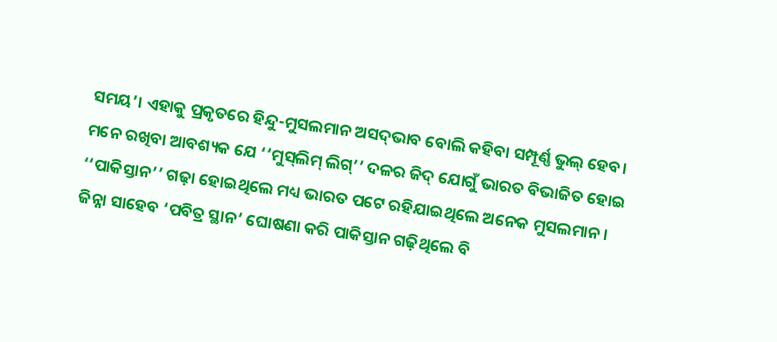ସମୟ’। ଏହାକୁ ପ୍ରକୃତରେ ହିନ୍ଦୁ-ମୁସଲମାନ ଅସଦ୍‌ଭାବ ବୋଲି କହିବା ସମ୍ପୂର୍ଣ୍ଣ ଭୁଲ୍‌ ହେବ। ମନେ ରଖିବା ଆବଶ୍ୟକ ଯେ ‘‘ମୁସ୍‌ଲିମ୍‌ ଲିଗ୍‌’’ ଦଳର ଜିଦ୍‌ ଯୋଗୁଁ ଭାରତ ବିଭାଜିତ ହୋଇ ‘‘ପାକିସ୍ତାନ’’ ଗଢ଼ା ହୋଇଥିଲେ ମଧ୍ୟ ଭାରତ ପଟେ ରହିଯାଇଥିଲେ ଅନେକ ମୁସଲମାନ। ଜିନ୍ନା ସାହେବ ‘ପବିତ୍ର ସ୍ଥାନ’ ଘୋଷଣା କରି ପାକିସ୍ତାନ ଗଢ଼ିଥିଲେ ବି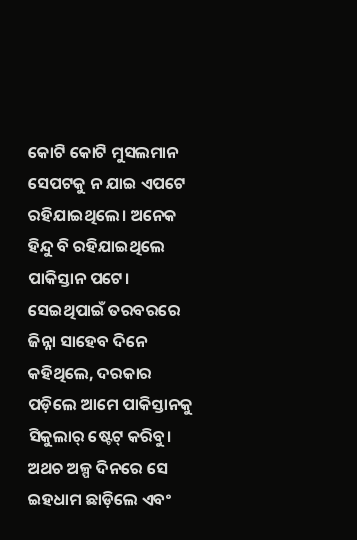କୋଟି କୋଟି ମୁସଲମାନ ସେପଟକୁ ନ ଯାଇ ଏପଟେ ରହିଯାଇଥିଲେ। ଅନେକ ହିନ୍ଦୁ ବି ରହିଯାଇଥିଲେ ପାକିସ୍ତାନ ପଟେ। ସେଇଥିପାଇଁ ତରବରରେ ଜିନ୍ନା ସାହେବ ଦିନେ କହିଥିଲେ, ଦରକାର ପଡ଼ିଲେ ଆମେ ପାକିସ୍ତାନକୁ ସିକୁଲାର୍‌ ଷ୍ଟେଟ୍‌ କରିବୁ। ଅଥଚ ଅଳ୍ପ ଦିନରେ ସେ ଇହଧାମ ଛାଡ଼ିଲେ ଏବଂ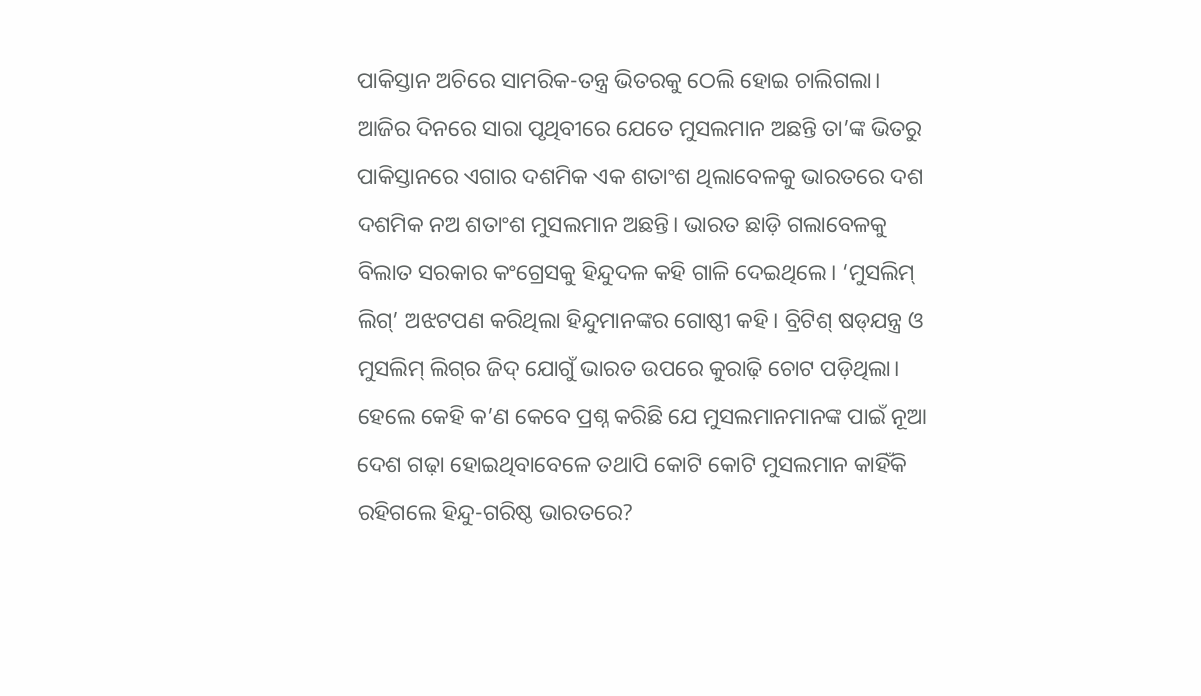ପାକିସ୍ତାନ ଅଚିରେ ସାମରିକ-ତନ୍ତ୍ର ଭିତ‌ରକୁ ଠେଲି ହୋଇ ଚାଲିଗଲା।
ଆଜିର ଦିନରେ ସାରା ପୃଥିବୀରେ ଯେତେ ମୁସଲମାନ ଅଛନ୍ତି ତା’ଙ୍କ ଭିତରୁ ପାକିସ୍ତାନରେ ଏଗାର ଦ‌ଶମିକ ଏକ ଶତାଂଶ ଥିଲାବେଳକୁ ଭାରତରେ ଦଶ ଦଶମିକ ନଅ ଶତାଂଶ ମୁସଲମାନ ଅଛନ୍ତି। ଭାରତ ଛାଡ଼ି ଗଲାବେଳକୁ ବିଲାତ ସରକାର କଂଗ୍ରେସକୁ ହିନ୍ଦୁଦଳ କହି ଗାଳି ଦେଇଥିଲେ। ‘ମୁସଲିମ୍‌ ଲିଗ୍‌’ ଅଝଟପଣ କରିଥିଲା ହିନ୍ଦୁମାନଙ୍କର ଗୋଷ୍ଠୀ କହି। ବ୍ରିଟିଶ୍‌ ଷଡ୍‌ଯନ୍ତ୍ର ଓ ମୁସଲିମ୍‌ ଲିଗ୍‌ର ଜିଦ୍‌ ଯୋଗୁଁ ଭାରତ ଉପରେ କୁରାଢ଼ି ଚୋଟ ପଡ଼ିଥିଲା। ହେଲେ କେହି କ’ଣ କେବେ ପ୍ରଶ୍ନ କରିଛି ଯେ ମୁସଲମାନମାନଙ୍କ ପାଇଁ ନୂଆ ଦେଶ ଗଢ଼ା ହୋଇଥିବାବେଳେ ତଥାପି କୋଟି କୋଟି ମୁସଲମାନ କାହିଁକି ରହିଗଲେ ହିନ୍ଦୁ-ଗରିଷ୍ଠ ଭାରତରେ?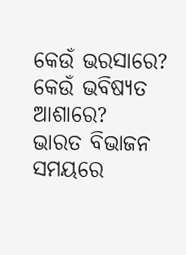କେଉଁ ଭରସାରେ? କେଉଁ ଭବିଷ୍ୟତ‌ ଆଶାରେ?
ଭାରତ ବିଭାଜନ ସମୟରେ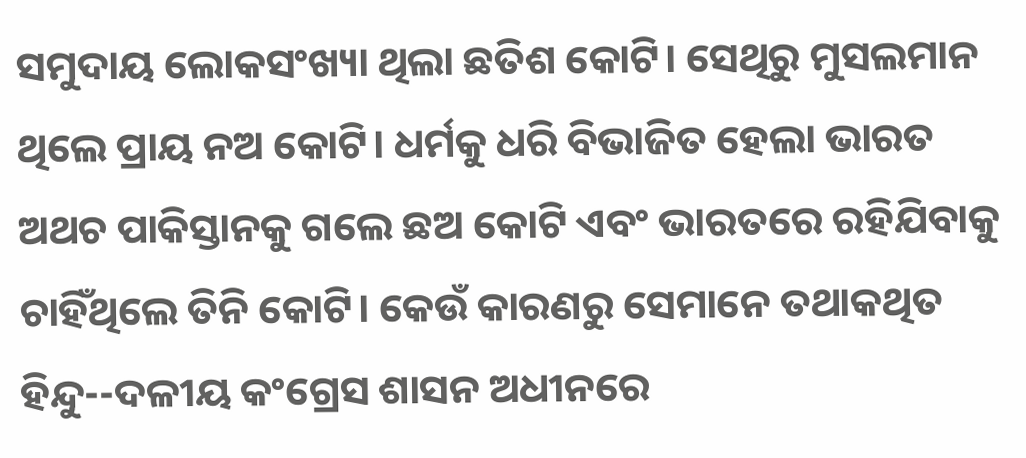ସମୁଦାୟ ଲୋକସଂଖ୍ୟା ଥିଲା ଛତିଶ କୋଟି। ସେଥିରୁ ମୁସଲମାନ ଥିଲେ ପ୍ରାୟ ନଅ କୋଟି। ଧର୍ମକୁ ଧରି ବିଭାଜିତ ହେଲା ଭାରତ ଅଥଚ ପାକିସ୍ତାନକୁ ଗଲେ ଛଅ କୋଟି ଏବଂ ଭାରତରେ ରହିଯିବାକୁ ଚାହିଁଥିଲେ ତିନି କୋଟି। କେଉଁ କାରଣରୁ ସେମାନେ ତଥାକଥିତ ହିନ୍ଦୁ--ଦଳୀୟ କଂଗ୍ରେସ ଶାସନ ଅଧୀନରେ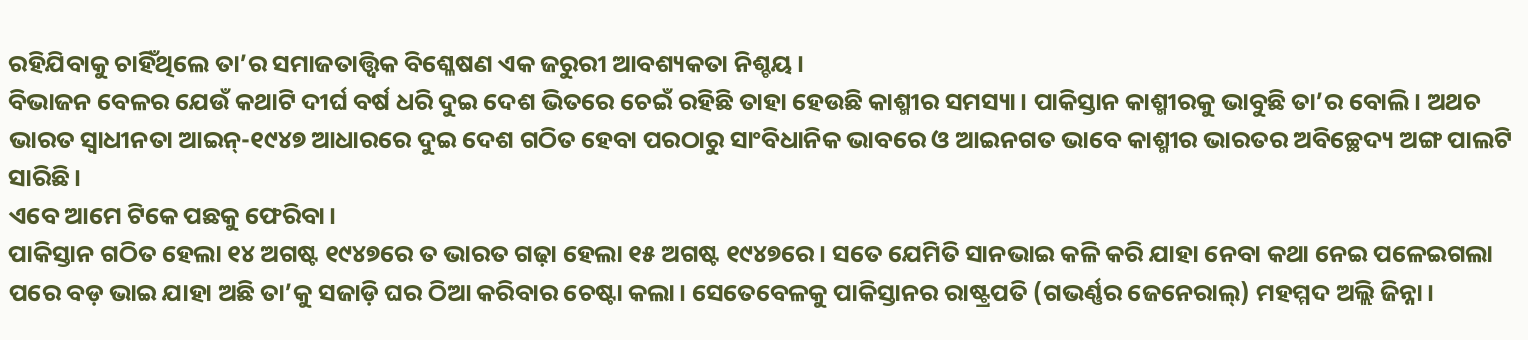ରହିଯିବାକୁ ଚାହିଁଥିଲେ ତା’ର ସମାଜତାତ୍ତ୍ବିକ ବିଶ୍ଳେଷଣ ଏକ ଜରୁରୀ ଆବଶ୍ୟକତା ନିଶ୍ଚୟ।
ବିଭାଜନ ବେଳର ଯେଉଁ କଥାଟି ଦୀର୍ଘ ବର୍ଷ ଧରି ଦୁଇ ଦେଶ ଭିତରେ ଚେଇଁ ରହିଛି ତାହା ହେଉଛି କାଶ୍ମୀର ସମସ୍ୟା। ପାକିସ୍ତାନ କାଶ୍ମୀରକୁ ଭାବୁଛି ତା’ର ବୋଲି। ଅଥଚ ଭାରତ ସ୍ବାଧୀନତା ଆଇନ୍‌-୧୯୪୭ ଆଧାରରେ ଦୁଇ ଦେଶ ଗଠିତ ହେବା ପରଠାରୁ ସାଂବିଧାନିକ ଭାବରେ ଓ ଆଇନଗତ ଭାବେ କାଶ୍ମୀର ଭାରତର ଅବିଚ୍ଛେଦ୍ୟ ଅଙ୍ଗ ପାଲଟି ସାରିଛି।
ଏବେ ଆମେ ଟିକେ ପଛକୁ ଫେରିବା।
ପାକିସ୍ତାନ ଗଠିତ ହେଲା ୧୪ ଅଗଷ୍ଟ ୧୯୪୭ରେ ତ ଭାରତ ଗଢ଼ା ହେଲା ୧୫ ଅଗଷ୍ଟ ୧୯୪୭ରେ। ସତେ ଯେମିତି ସାନଭାଇ କଳି କରି ଯାହା ନେବା କଥା ନେଇ ପଳେଇଗଲା ପରେ ବଡ଼ ଭାଇ ଯାହା ଅଛି ତା’କୁ ସଜାଡ଼ି ଘର ଠିଆ କରିବାର ଚେଷ୍ଟା କଲା। ସେତେବେଳକୁ ପାକିସ୍ତାନର ରାଷ୍ଟ୍ରପତି (ଗଭର୍ଣ୍ଣର ଜେନେରାଲ୍‌) ମହମ୍ମଦ ଅଲ୍ଲି ଜିନ୍ନା।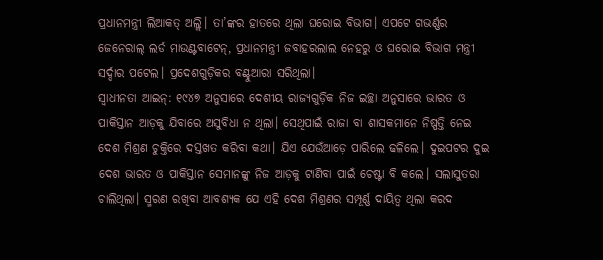ପ୍ରଧାନମନ୍ତ୍ରୀ ଲିଆକତ୍‌ ଅଲ୍ଲି। ତା’ଙ୍କର ହାତରେ ଥିଲା ଘରୋଇ ବିଭାଗ। ଏପଟେ ଗଭର୍ଣ୍ଣର ଜେନେରାଲ୍‌ ଲର୍ଡ ମାଉଣ୍ଟବାଟେନ୍‌, ପ୍ରଧାନମନ୍ତ୍ରୀ ଜବାହରଲାଲ ନେହରୁ ଓ ଘରୋଇ ବିଭାଗ ମନ୍ତ୍ରୀ ସର୍ଦ୍ଦାର ପଟେଲ। ପ୍ରଦେଶଗୁଡ଼ିକର ବଣ୍ଟୁଆରା ସରିଥିଲା।
ସ୍ବାଧୀନତା ଆଇନ୍‌: ୧୯୪୭ ଅନୁସାରେ ଦେଶୀୟ ରାଜ୍ୟଗୁଡ଼ିକ ନିଜ ଇଚ୍ଛା ଅନୁସାରେ ଭାରତ ଓ ପାକିସ୍ତାନ ଆଡ଼କୁ ଯିବାରେ ଅସୁବିଧା ନ ଥିଲା। ସେଥିପାଇଁ ରାଜା ବା ଶାସକମାନେ ନିଷ୍ପତ୍ତି ନେଇ ଦେଶ ମିଶ୍ରଣ ଚୁକ୍ତିରେ ଦସ୍ତଖତ କରିବା କଥା। ଯିଏ ଯେଉଁଆଡ଼େ ପାରିଲେ ଢଳିଲେ। ଦୁଇପଟର ଦୁଇ ଦେଶ ଭାରତ ଓ ପାକିସ୍ତାନ ସେମାନଙ୍କୁ ନିଜ ଆଡ଼କୁ ଟାଣିବା ପାଇଁ ଚେଷ୍ଟା ବି କଲେ। ସଲାସୁତରା ଚାଲିଥିଲା। ସ୍ମରଣ ରଖିବା ଆବଶ୍ୟକ ଯେ ଏହି ଦେଶ ମିଶ୍ରଣର ସମ୍ପୂର୍ଣ୍ଣ ଦାୟିତ୍ବ ଥିଲା କରଦ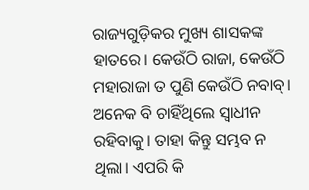ରାଜ୍ୟଗୁଡ଼ିକର ମୁଖ୍ୟ ଶାସକଙ୍କ ହାତରେ। କେଉଁଠି ରାଜା, କେଉଁଠି ମହାରାଜା ତ ପୁଣି କେଉଁଠି ନବାବ୍‌। ଅନେକ ବି ଚାହିଁଥିଲେ ସ୍ବାଧୀନ ରହିବାକୁ। ତାହା କିନ୍ତୁ ସମ୍ଭବ ନ ଥିଲା। ଏପରି କି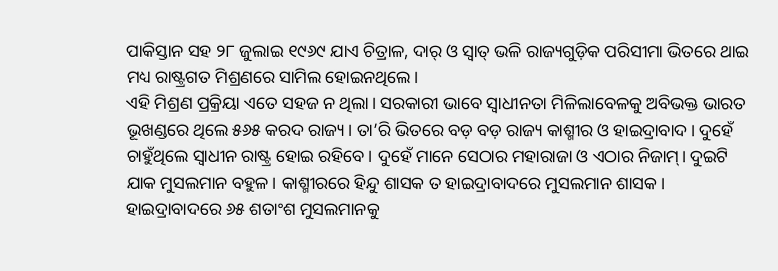ପାକିସ୍ତାନ ସହ ୨୮ ଜୁଲାଇ ୧୯୬୯ ଯାଏ ଚିତ୍ରାଳ, ଦାର୍‌ ଓ ସ୍ବାତ୍‌ ଭଳି ରାଜ୍ୟଗୁଡ଼ିକ ପରିସୀମା ଭିତରେ ଥାଇ ମଧ୍ୟ ରାଷ୍ଟ୍ରଗତ ମିଶ୍ରଣରେ ସାମିଲ ହୋଇନଥିଲେ।
ଏହି ମିଶ୍ରଣ ପ୍ରକ୍ରିୟା ଏତେ ସହଜ ନ ଥିଲା। ସରକାରୀ ଭାବେ ସ୍ବାଧୀନତା ମିଳିଲାବେଳକୁ ଅବିଭକ୍ତ ଭାରତ ଭୂଖଣ୍ଡରେ ଥିଲେ ୫୬୫ କରଦ ରାଜ୍ୟ। ତା’ରି ଭିତରେ ବଡ଼ ବଡ଼ ରାଜ୍ୟ କାଶ୍ମୀର ଓ ହାଇଦ୍ରାବାଦ। ଦୁହେଁ ଚାହୁଁଥିଲେ ସ୍ବାଧୀନ ରାଷ୍ଟ୍ର ହୋଇ ରହିବେ। ଦୁହେଁ ମାନେ ସେଠାର ମହାରାଜା ଓ ଏଠାର ନିଜାମ୍‌। ଦୁଇଟି ଯାକ ମୁସଲମାନ ବହୁଳ। କାଶ୍ମୀରରେ ହିନ୍ଦୁ ଶାସକ ତ ହାଇଦ୍ରାବାଦରେ ମୁସଲମାନ ଶାସକ। ହାଇଦ୍ରାବାଦରେ ୬୫ ଶତାଂଶ ମୁସଲମାନକୁ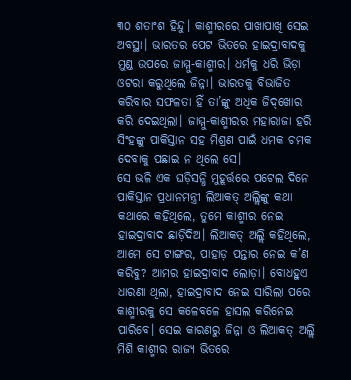୩୦ ଶତାଂଶ ହିନ୍ଦୁ। କାଶ୍ମୀରରେ ପାଖାପାଖି ସେଇ ଅବସ୍ଥା। ଭାରତର ପେଟ ଭିତରେ ହାଇଦ୍ରାବାଦକୁ ମୁଣ୍ଡ ଉପରେ ଜାମ୍ମୁ-କାଶ୍ମୀର। ଧର୍ମକୁ ଧରି ଭିଡ଼ା ଓଟରା କରୁଥିଲେ ଜିନ୍ନା। ଭାରତକୁ ବିଭାଜିତ କରିବାର ସଫଳତା ହିଁ ତା’ଙ୍କୁ ଅଧିକ ଜିଦ୍‌ଖୋର କରି ଦେଇଥିଲା। ଜାମ୍ମୁ-କାଶ୍ମୀରର ମହାରାଜା ହରି ସିଂହଙ୍କୁ ପାକିସ୍ତାନ ସହ ମିଶ୍ରଣ ପାଇଁ ଧମକ ଚମକ ଦେବାକୁ ପଛାଇ ନ ଥିଲେ ସେ।
ସେ ଭଳି ଏକ ଘଡ଼ିସନ୍ଧି ମୁହୂର୍ତ୍ତରେ ପଟେଲ ଦିନେ ପାକିସ୍ତାନ ପ୍ରଧାନମନ୍ତ୍ରୀ ଲିଆକତ୍‌ ଅଲ୍ଲିଙ୍କୁ କଥା କଥାରେ କହିଥିଲେ, ତୁମେ କାଶ୍ମୀର ନେଇ ହାଇଦ୍ରାବାଦ ଛାଡ଼ିଦିଅ। ଲିଆକତ୍‌ ଅଲ୍ଲି କହିଥିଲେ, ଆମେ ସେ ଟାଙ୍ଗର, ପାହାଡ଼ ପନ୍ତାର ନେଇ କ’ଣ କରିବୁ? ଆମର ହାଇଦ୍ରାବାଦ ଲୋଡ଼ା। ବୋଧହୁଏ ଧାରଣା ଥିଲା, ହାଇଦ୍ରାବାଦ ନେଇ ସାରିଲା ପରେ କାଶ୍ମୀରକୁ ସେ କଳେବଳେ ହାସଲ କରିନେଇ ପାରିବେ। ସେଇ କାରଣରୁ ଜିନ୍ନା ଓ ଲିଆକତ୍‌ ଅଲ୍ଲି ମିଶି କାଶ୍ମୀର ରାଜ୍ୟ ଭିତରେ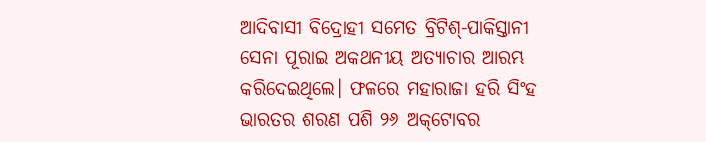ଆଦିବାସୀ ବିଦ୍ରୋହୀ ସମେତ ବ୍ରିଟିଶ୍‌-ପାକିସ୍ତାନୀ ସେନା ପୂରାଇ ଅକଥନୀୟ ଅତ୍ୟାଚାର ଆରମ୍ଭ କରିଦେଇଥିଲେ। ଫଳରେ ମହାରାଜା ହରି ସିଂହ ଭାରତର ଶରଣ ପଶି ୨୬ ଅକ୍‌ଟୋବର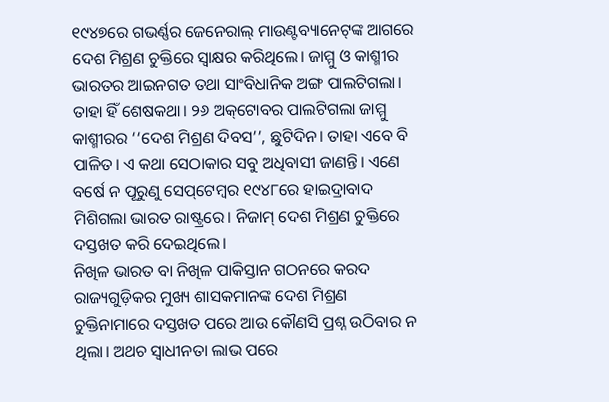୧୯୪୭ରେ ଗଭର୍ଣ୍ଣର ଜେନେରାଲ୍‌ ମାଉଣ୍ଟବ୍ୟାନେଟ୍‌ଙ୍କ ଆଗରେ ଦେଶ ମିଶ୍ରଣ ଚୁକ୍ତିରେ ସ୍ବାକ୍ଷର କରିଥିଲେ। ଜାମ୍ମୁ ଓ କାଶ୍ମୀର ଭାରତର ଆଇନଗତ ତଥା ସାଂବିଧାନିକ ଅଙ୍ଗ ପାଲଟିଗଲା। ତାହା ହିଁ ଶେଷକଥା। ୨୬ ଅକ୍‌ଟୋବର ପାଲଟିଗଲା ଜାମ୍ମୁ କାଶ୍ମୀରର ‘‘ଦେଶ ମିଶ୍ରଣ ଦିବସ’’, ଛୁଟିଦିନ। ତାହା ଏବେ ବି ପାଳିତ। ଏ କଥା ସେଠାକାର ସବୁ ଅଧିବାସୀ ଜାଣନ୍ତି। ଏଣେ ବର୍ଷେ ନ ପୂରୁଣୁ ସେପ୍‌ଟେମ୍ବର ୧୯୪୮ରେ ହାଇଦ୍ରାବାଦ ମିଶିଗଲା ଭାରତ ରାଷ୍ଟ୍ରରେ। ନିଜାମ୍‌ ଦେଶ ମିଶ୍ରଣ ଚୁକ୍ତିରେ ଦସ୍ତଖତ କରି ଦେଇଥିଲେ।
ନିଖିଳ ଭାରତ ବା ନିଖିଳ ପାକିସ୍ତାନ ଗଠନରେ କରଦ ରାଜ୍ୟଗୁଡ଼ିକର ମୁଖ୍ୟ ଶାସକମାନଙ୍କ ଦେଶ ମିଶ୍ରଣ ଚୁକ୍ତିନାମାରେ ଦସ୍ତଖତ ପରେ ଆଉ କୌଣସି ପ୍ରଶ୍ନ ଉଠିବାର ନ ଥିଲା। ଅଥଚ ସ୍ବାଧୀନତା ଲାଭ ପରେ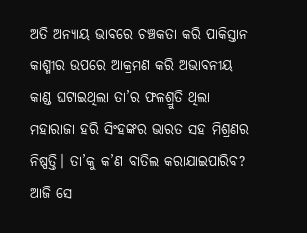ଅତି ଅନ୍ୟାୟ ଭାବରେ ଚଞ୍ଚକତା କରି ପାକିସ୍ତାନ କାଶ୍ମୀର ଉପରେ ଆକ୍ରମଣ କରି ଅଭାବନୀୟ କାଣ୍ଡ ଘଟାଇଥିଲା ତା’ର ଫଳଶ୍ରୁତି ଥିଲା ମହାରାଜା ହରି ସିଂହଙ୍କର ଭାରତ ସହ ମିଶ୍ରଣର ନିଷ୍ପତ୍ତି। ତା’କୁ କ’ଣ ବାତିଲ କରାଯାଇପାରିବ?
ଆଜି ସେ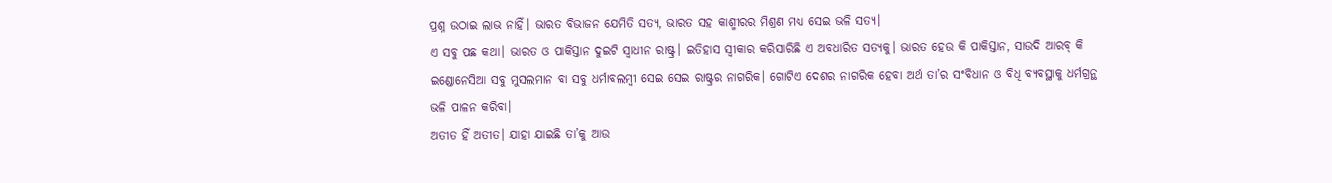ପ୍ରଶ୍ନ ଉଠାଇ ଲାଭ ନାହିଁ। ଭାରତ ବିଭାଜନ ଯେମିତି ସତ୍ୟ, ଭାରତ ସହ କାଶ୍ମୀରର ମିଶ୍ରଣ ମଧ୍ୟ ସେଇ ଭଳି ସତ୍ୟ।
ଏ ସବୁ ପଛ କଥା। ଭାରତ ଓ ପାକିସ୍ତାନ ଦୁଇଟି ସ୍ବାଧୀନ ରାଷ୍ଟ୍ର। ଇତିହାସ ସ୍ବୀକାର କରିସାରିଛି ଏ ଅବଧାରିତ ସତ୍ୟକୁ। ଭାରତ ହେଉ କି ପାକିସ୍ତାନ, ସାଉଦି ଆରବ୍‌ କି ଇଣ୍ଡୋନେସିଆ ସବୁ ମୁସଲମାନ ବା ସବୁ ଧର୍ମାବଲମ୍ବୀ ସେଇ ସେଇ ରାଷ୍ଟ୍ରର ନାଗରିକ। ଗୋଟିଏ ଦେଶର ନାଗରିକ ହେବା ଅର୍ଥ ତା’ର ସଂବିଧାନ ଓ ବିଧି ବ୍ୟବସ୍ଥାକୁ ଧର୍ମଗ୍ରନ୍ଥ ଭଳି ପାଳନ କରିବା।
ଅତୀତ ହିଁ ଅତୀତ। ଯାହା ଯାଇଛି ତା’କୁ ଆଉ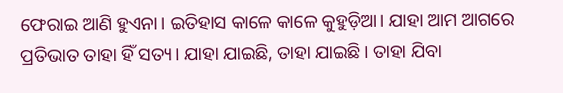ଫେରାଇ ଆଣି ହୁଏନା। ଇତିହାସ କାଳେ କାଳେ କୁହୁଡ଼ିଆ। ଯାହା ଆମ ଆଗରେ ପ୍ରତିଭାତ ତାହା ହିଁ ସତ୍ୟ। ଯାହା ଯାଇଛି, ତାହା ଯାଇଛି। ତାହା ଯିବା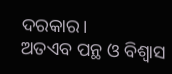ଦରକାର।
ଅତଏବ ପନ୍ଥ ଓ ବିଶ୍ବାସ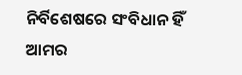ନିର୍ବିଶେଷରେ ସଂବିଧାନ ହିଁ ଆମର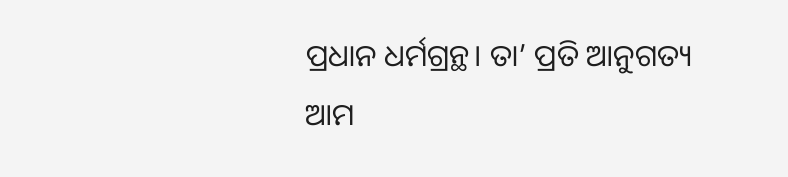ପ୍ରଧାନ ଧର୍ମଗ୍ରନ୍ଥ। ତା’ ପ୍ରତି ଆନୁଗତ୍ୟ ଆମ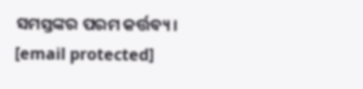ସମସ୍ତଙ୍କର ପରମ କର୍ତ୍ତବ୍ୟ।
[email protected]